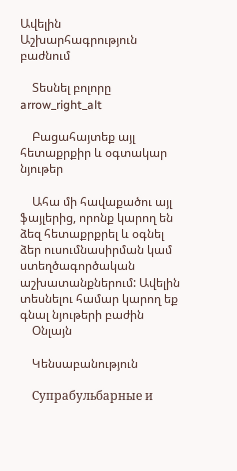Ավելին Աշխարհագրություն բաժնում

    Տեսնել բոլորը arrow_right_alt

    Բացահայտեք այլ հետաքրքիր և օգտակար նյութեր

    Ահա մի հավաքածու այլ ֆայլերից, որոնք կարող են ձեզ հետաքրքրել և օգնել ձեր ուսումնասիրման կամ ստեղծագործական աշխատանքներում: Ավելին տեսնելու համար կարող եք գնալ նյութերի բաժին
    Օնլայն

    Կենսաբանություն

    Супрабульбарные и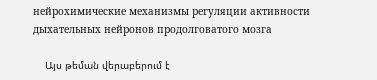нейрохимические механизмы регуляции активности дыхательных нейронов продолговатого мозга

    Այս թեման վերաբերում է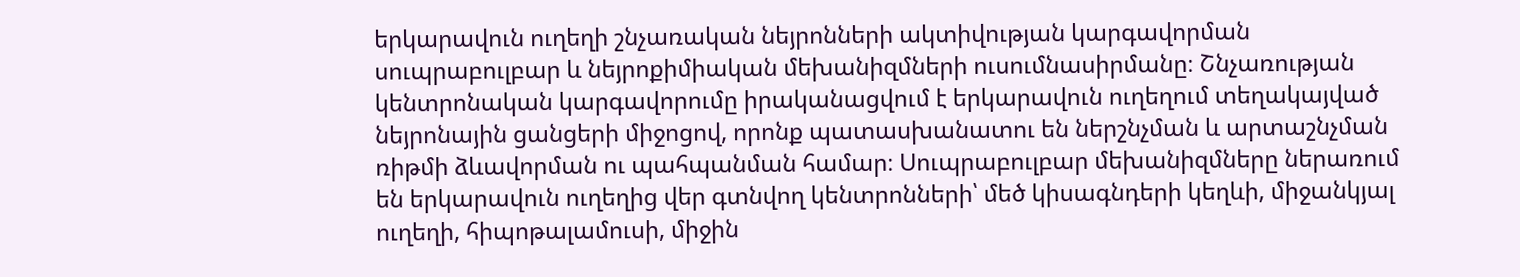երկարավուն ուղեղի շնչառական նեյրոնների ակտիվության կարգավորման սուպրաբուլբար և նեյրոքիմիական մեխանիզմների ուսումնասիրմանը։ Շնչառության կենտրոնական կարգավորումը իրականացվում է երկարավուն ուղեղում տեղակայված նեյրոնային ցանցերի միջոցով, որոնք պատասխանատու են ներշնչման և արտաշնչման ռիթմի ձևավորման ու պահպանման համար։ Սուպրաբուլբար մեխանիզմները ներառում են երկարավուն ուղեղից վեր գտնվող կենտրոնների՝ մեծ կիսագնդերի կեղևի, միջանկյալ ուղեղի, հիպոթալամուսի, միջին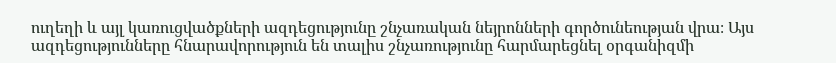ուղեղի և այլ կառուցվածքների ազդեցությունը շնչառական նեյրոնների գործունեության վրա։ Այս ազդեցությունները հնարավորություն են տալիս շնչառությունը հարմարեցնել օրգանիզմի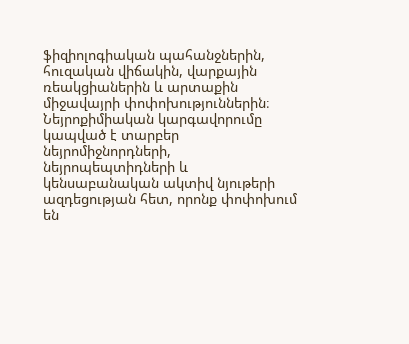ֆիզիոլոգիական պահանջներին, հուզական վիճակին, վարքային ռեակցիաներին և արտաքին միջավայրի փոփոխություններին։ Նեյրոքիմիական կարգավորումը կապված է տարբեր նեյրոմիջնորդների, նեյրոպեպտիդների և կենսաբանական ակտիվ նյութերի ազդեցության հետ, որոնք փոփոխում են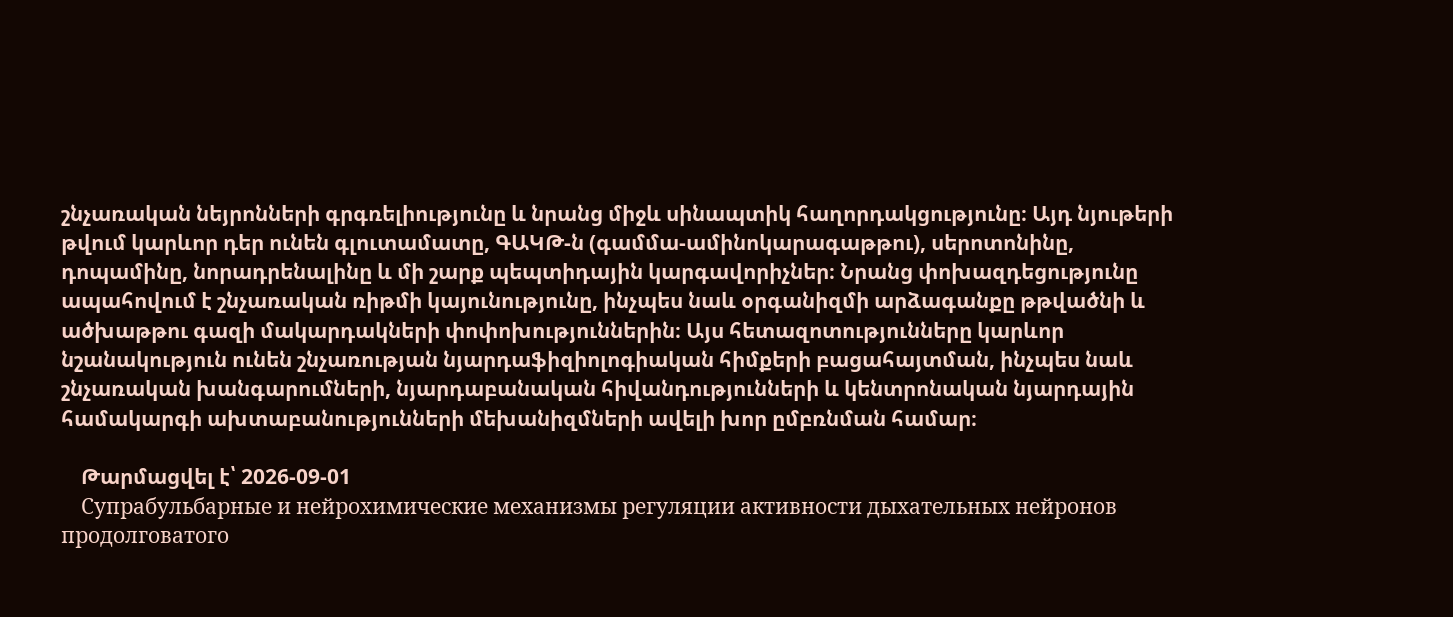շնչառական նեյրոնների գրգռելիությունը և նրանց միջև սինապտիկ հաղորդակցությունը։ Այդ նյութերի թվում կարևոր դեր ունեն գլուտամատը, ԳԱԿԹ-ն (գամմա-ամինոկարագաթթու), սերոտոնինը, դոպամինը, նորադրենալինը և մի շարք պեպտիդային կարգավորիչներ։ Նրանց փոխազդեցությունը ապահովում է շնչառական ռիթմի կայունությունը, ինչպես նաև օրգանիզմի արձագանքը թթվածնի և ածխաթթու գազի մակարդակների փոփոխություններին։ Այս հետազոտությունները կարևոր նշանակություն ունեն շնչառության նյարդաֆիզիոլոգիական հիմքերի բացահայտման, ինչպես նաև շնչառական խանգարումների, նյարդաբանական հիվանդությունների և կենտրոնական նյարդային համակարգի ախտաբանությունների մեխանիզմների ավելի խոր ըմբռնման համար։

    Թարմացվել է՝ 2026-09-01
    Супрабульбарные и нейрохимические механизмы регуляции активности дыхательных нейронов продолговатого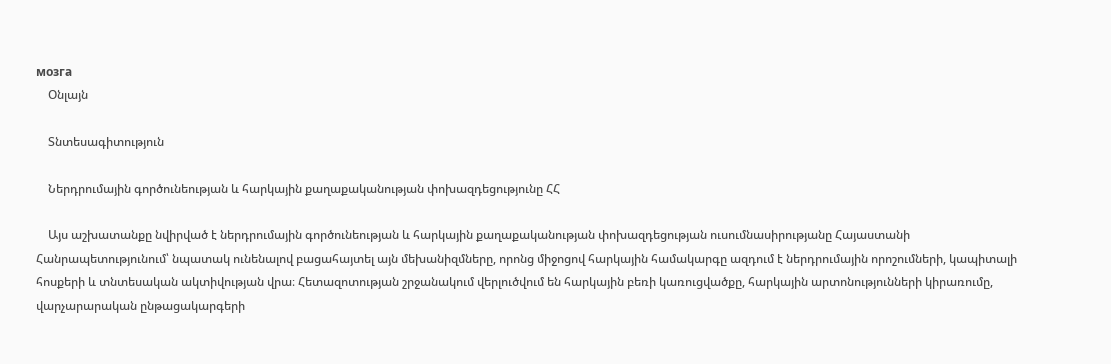мозга
    Օնլայն

    Տնտեսագիտություն

    Ներդրումային գործունեության և հարկային քաղաքականության փոխազդեցությունը ՀՀ

    Այս աշխատանքը նվիրված է ներդրումային գործունեության և հարկային քաղաքականության փոխազդեցության ուսումնասիրությանը Հայաստանի Հանրապետությունում՝ նպատակ ունենալով բացահայտել այն մեխանիզմները, որոնց միջոցով հարկային համակարգը ազդում է ներդրումային որոշումների, կապիտալի հոսքերի և տնտեսական ակտիվության վրա։ Հետազոտության շրջանակում վերլուծվում են հարկային բեռի կառուցվածքը, հարկային արտոնությունների կիրառումը, վարչարարական ընթացակարգերի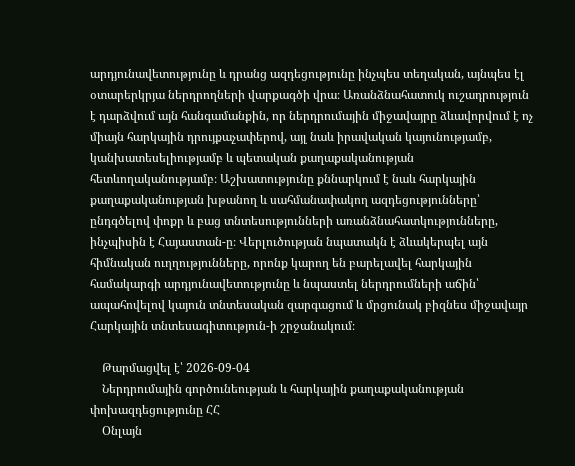արդյունավետությունը և դրանց ազդեցությունը ինչպես տեղական, այնպես էլ օտարերկրյա ներդրողների վարքագծի վրա։ Առանձնահատուկ ուշադրություն է դարձվում այն հանգամանքին, որ ներդրումային միջավայրը ձևավորվում է ոչ միայն հարկային դրույքաչափերով, այլ նաև իրավական կայունությամբ, կանխատեսելիությամբ և պետական քաղաքականության հետևողականությամբ։ Աշխատությունը քննարկում է նաև հարկային քաղաքականության խթանող և սահմանափակող ազդեցությունները՝ ընդգծելով փոքր և բաց տնտեսությունների առանձնահատկությունները, ինչպիսին է Հայաստան-ը։ Վերլուծության նպատակն է ձևակերպել այն հիմնական ուղղությունները, որոնք կարող են բարելավել հարկային համակարգի արդյունավետությունը և նպաստել ներդրումների աճին՝ ապահովելով կայուն տնտեսական զարգացում և մրցունակ բիզնես միջավայր Հարկային տնտեսագիտություն-ի շրջանակում։

    Թարմացվել է՝ 2026-09-04
    Ներդրումային գործունեության և հարկային քաղաքականության փոխազդեցությունը ՀՀ
    Օնլայն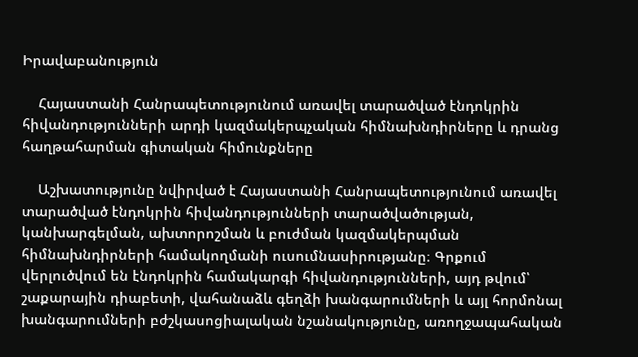Իրավաբանություն

    Հայաստանի Հանրապետությունում առավել տարածված էնդոկրին հիվանդությունների արդի կազմակերպչական հիմնախնդիրները և դրանց հաղթահարման գիտական հիմունքները

    Աշխատությունը նվիրված է Հայաստանի Հանրապետությունում առավել տարածված էնդոկրին հիվանդությունների տարածվածության, կանխարգելման, ախտորոշման և բուժման կազմակերպման հիմնախնդիրների համակողմանի ուսումնասիրությանը։ Գրքում վերլուծվում են էնդոկրին համակարգի հիվանդությունների, այդ թվում՝ շաքարային դիաբետի, վահանաձև գեղձի խանգարումների և այլ հորմոնալ խանգարումների բժշկասոցիալական նշանակությունը, առողջապահական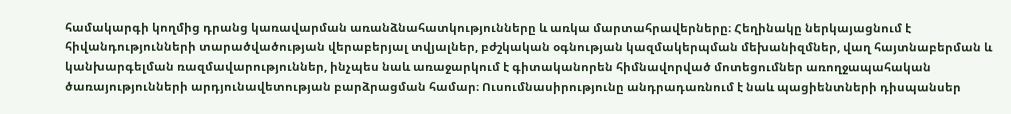համակարգի կողմից դրանց կառավարման առանձնահատկությունները և առկա մարտահրավերները։ Հեղինակը ներկայացնում է հիվանդությունների տարածվածության վերաբերյալ տվյալներ, բժշկական օգնության կազմակերպման մեխանիզմներ, վաղ հայտնաբերման և կանխարգելման ռազմավարություններ, ինչպես նաև առաջարկում է գիտականորեն հիմնավորված մոտեցումներ առողջապահական ծառայությունների արդյունավետության բարձրացման համար։ Ուսումնասիրությունը անդրադառնում է նաև պացիենտների դիսպանսեր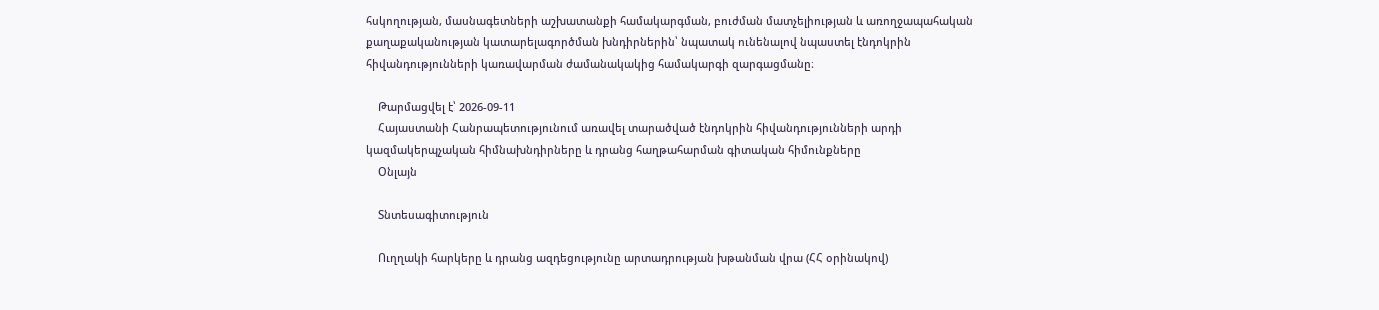հսկողության, մասնագետների աշխատանքի համակարգման, բուժման մատչելիության և առողջապահական քաղաքականության կատարելագործման խնդիրներին՝ նպատակ ունենալով նպաստել էնդոկրին հիվանդությունների կառավարման ժամանակակից համակարգի զարգացմանը։

    Թարմացվել է՝ 2026-09-11
    Հայաստանի Հանրապետությունում առավել տարածված էնդոկրին հիվանդությունների արդի կազմակերպչական հիմնախնդիրները և դրանց հաղթահարման գիտական հիմունքները
    Օնլայն

    Տնտեսագիտություն

    Ուղղակի հարկերը և դրանց ազդեցությունը արտադրության խթանման վրա (ՀՀ օրինակով)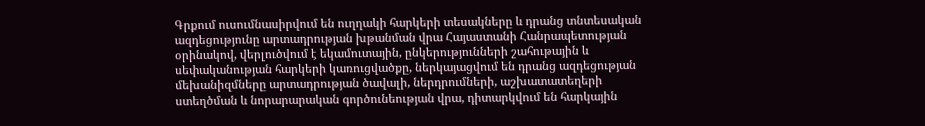Գրքում ուսումնասիրվում են ուղղակի հարկերի տեսակները և դրանց տնտեսական ազդեցությունը արտադրության խթանման վրա Հայաստանի Հանրապետության օրինակով, վերլուծվում է եկամուտային, ընկերությունների շահութային և սեփականության հարկերի կառուցվածքը, ներկայացվում են դրանց ազդեցության մեխանիզմները արտադրության ծավալի, ներդրումների, աշխատատեղերի ստեղծման և նորարարական գործունեության վրա, դիտարկվում են հարկային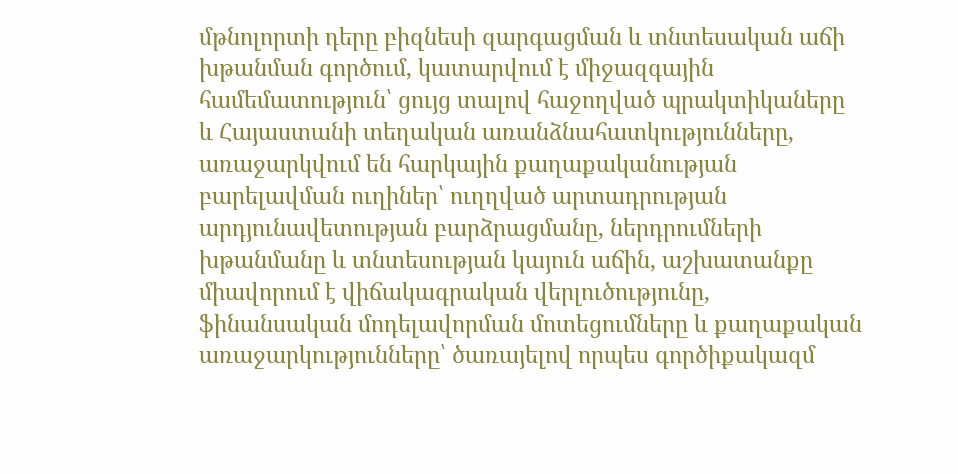մթնոլորտի դերը բիզնեսի զարգացման և տնտեսական աճի խթանման գործում, կատարվում է միջազգային համեմատություն՝ ցույց տալով հաջողված պրակտիկաները և Հայաստանի տեղական առանձնահատկությունները, առաջարկվում են հարկային քաղաքականության բարելավման ուղիներ՝ ուղղված արտադրության արդյունավետության բարձրացմանը, ներդրումների խթանմանը և տնտեսության կայուն աճին, աշխատանքը միավորում է վիճակագրական վերլուծությունը, ֆինանսական մոդելավորման մոտեցումները և քաղաքական առաջարկությունները՝ ծառայելով որպես գործիքակազմ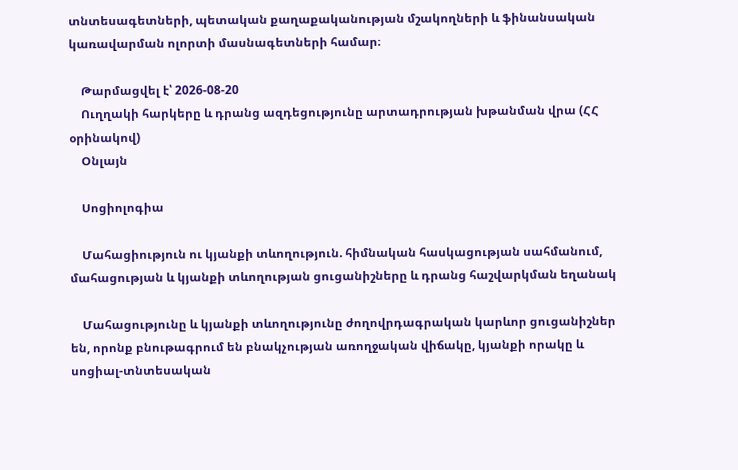տնտեսագետների, պետական քաղաքականության մշակողների և ֆինանսական կառավարման ոլորտի մասնագետների համար։

    Թարմացվել է՝ 2026-08-20
    Ուղղակի հարկերը և դրանց ազդեցությունը արտադրության խթանման վրա (ՀՀ օրինակով)
    Օնլայն

    Սոցիոլոգիա

    Մահացիություն ու կյանքի տևողություն. հիմնական հասկացության սահմանում, մահացության և կյանքի տևողության ցուցանիշները և դրանց հաշվարկման եղանակ

    Մահացությունը և կյանքի տևողությունը ժողովրդագրական կարևոր ցուցանիշներ են, որոնք բնութագրում են բնակչության առողջական վիճակը, կյանքի որակը և սոցիալ-տնտեսական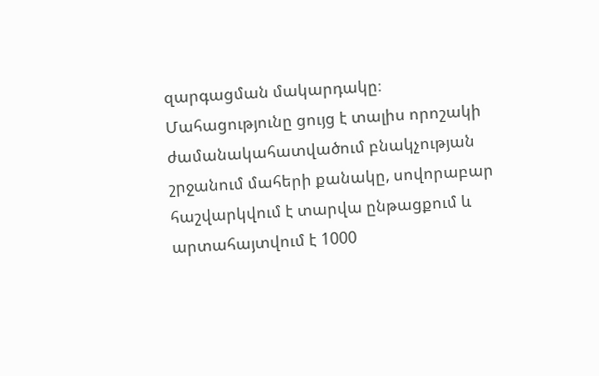զարգացման մակարդակը։ Մահացությունը ցույց է տալիս որոշակի ժամանակահատվածում բնակչության շրջանում մահերի քանակը, սովորաբար հաշվարկվում է տարվա ընթացքում և արտահայտվում է 1000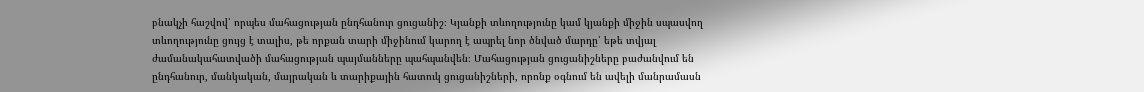բնակչի հաշվով՝ որպես մահացության ընդհանուր ցուցանիշ։ Կյանքի տևողությունը կամ կյանքի միջին սպասվող տևողությունը ցույց է տալիս, թե որքան տարի միջինում կարող է ապրել նոր ծնված մարդը՝ եթե տվյալ ժամանակահատվածի մահացության պայմանները պահպանվեն։ Մահացության ցուցանիշները բաժանվում են ընդհանուր, մանկական, մայրական և տարիքային հատուկ ցուցանիշների, որոնք օգնում են ավելի մանրամասն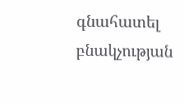գնահատել բնակչության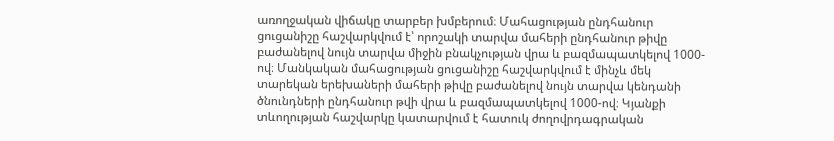առողջական վիճակը տարբեր խմբերում։ Մահացության ընդհանուր ցուցանիշը հաշվարկվում է՝ որոշակի տարվա մահերի ընդհանուր թիվը բաժանելով նույն տարվա միջին բնակչության վրա և բազմապատկելով 1000-ով։ Մանկական մահացության ցուցանիշը հաշվարկվում է մինչև մեկ տարեկան երեխաների մահերի թիվը բաժանելով նույն տարվա կենդանի ծնունդների ընդհանուր թվի վրա և բազմապատկելով 1000-ով։ Կյանքի տևողության հաշվարկը կատարվում է հատուկ ժողովրդագրական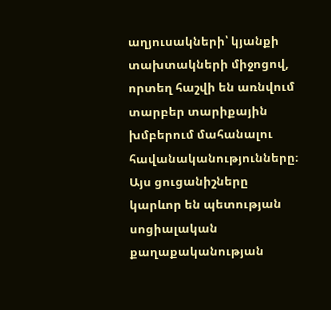աղյուսակների՝ կյանքի տախտակների միջոցով, որտեղ հաշվի են առնվում տարբեր տարիքային խմբերում մահանալու հավանականությունները։ Այս ցուցանիշները կարևոր են պետության սոցիալական քաղաքականության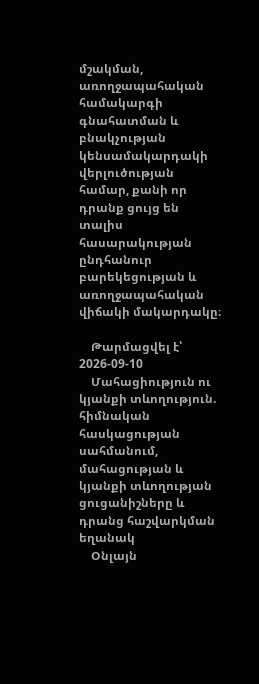մշակման, առողջապահական համակարգի գնահատման և բնակչության կենսամակարդակի վերլուծության համար, քանի որ դրանք ցույց են տալիս հասարակության ընդհանուր բարեկեցության և առողջապահական վիճակի մակարդակը։

    Թարմացվել է՝ 2026-09-10
    Մահացիություն ու կյանքի տևողություն. հիմնական հասկացության սահմանում, մահացության և կյանքի տևողության ցուցանիշները և դրանց հաշվարկման եղանակ
    Օնլայն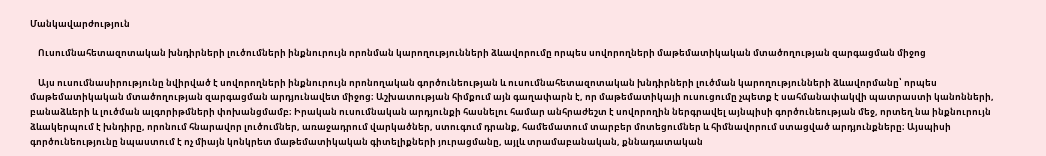Մանկավարժություն

    Ուսումնահետազոտական խնդիրների լուծումների ինքնուրույն որոնման կարողությունների ձևավորումը որպես սովորողների մաթեմատիկական մտածողության զարգացման միջոց

    Այս ուսումնասիրությունը նվիրված է սովորողների ինքնուրույն որոնողական գործունեության և ուսումնահետազոտական խնդիրների լուծման կարողությունների ձևավորմանը՝ որպես մաթեմատիկական մտածողության զարգացման արդյունավետ միջոց։ Աշխատության հիմքում այն գաղափարն է, որ մաթեմատիկայի ուսուցումը չպետք է սահմանափակվի պատրաստի կանոնների, բանաձևերի և լուծման ալգորիթմների փոխանցմամբ։ Իրական ուսումնական արդյունքի հասնելու համար անհրաժեշտ է սովորողին ներգրավել այնպիսի գործունեության մեջ, որտեղ նա ինքնուրույն ձևակերպում է խնդիրը, որոնում հնարավոր լուծումներ, առաջադրում վարկածներ, ստուգում դրանք, համեմատում տարբեր մոտեցումներ և հիմնավորում ստացված արդյունքները։ Այսպիսի գործունեությունը նպաստում է ոչ միայն կոնկրետ մաթեմատիկական գիտելիքների յուրացմանը, այլև տրամաբանական, քննադատական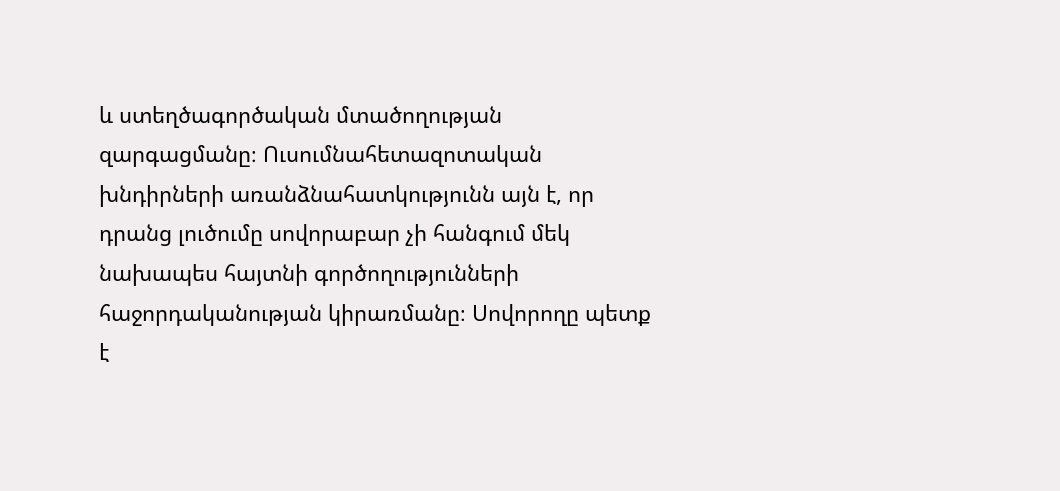և ստեղծագործական մտածողության զարգացմանը։ Ուսումնահետազոտական խնդիրների առանձնահատկությունն այն է, որ դրանց լուծումը սովորաբար չի հանգում մեկ նախապես հայտնի գործողությունների հաջորդականության կիրառմանը։ Սովորողը պետք է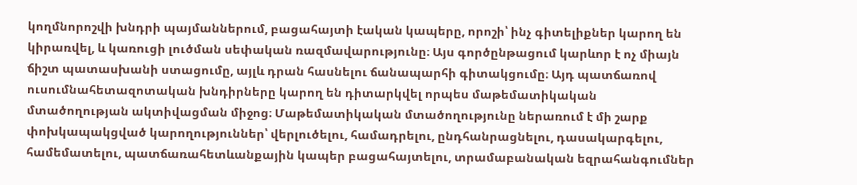կողմնորոշվի խնդրի պայմաններում, բացահայտի էական կապերը, որոշի՝ ինչ գիտելիքներ կարող են կիրառվել, և կառուցի լուծման սեփական ռազմավարությունը։ Այս գործընթացում կարևոր է ոչ միայն ճիշտ պատասխանի ստացումը, այլև դրան հասնելու ճանապարհի գիտակցումը։ Այդ պատճառով ուսումնահետազոտական խնդիրները կարող են դիտարկվել որպես մաթեմատիկական մտածողության ակտիվացման միջոց։ Մաթեմատիկական մտածողությունը ներառում է մի շարք փոխկապակցված կարողություններ՝ վերլուծելու, համադրելու, ընդհանրացնելու, դասակարգելու, համեմատելու, պատճառահետևանքային կապեր բացահայտելու, տրամաբանական եզրահանգումներ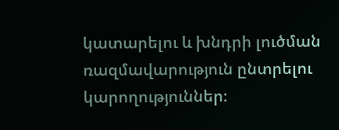կատարելու և խնդրի լուծման ռազմավարություն ընտրելու կարողություններ։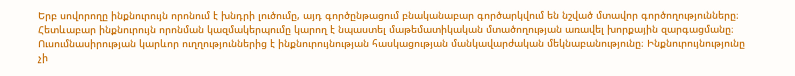Երբ սովորողը ինքնուրույն որոնում է խնդրի լուծումը, այդ գործընթացում բնականաբար գործարկվում են նշված մտավոր գործողությունները։ Հետևաբար ինքնուրույն որոնման կազմակերպումը կարող է նպաստել մաթեմատիկական մտածողության առավել խորքային զարգացմանը։ Ուսումնասիրության կարևոր ուղղություններից է ինքնուրույնության հասկացության մանկավարժական մեկնաբանությունը։ Ինքնուրույնությունը չի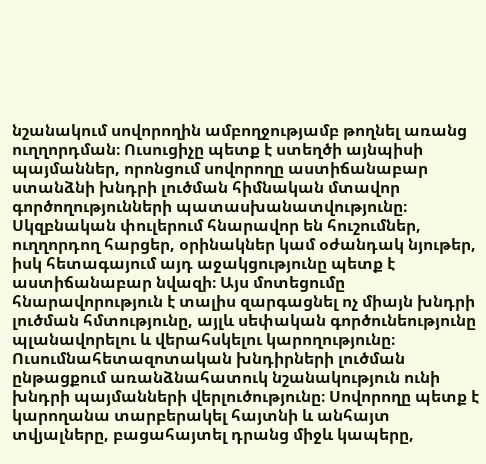նշանակում սովորողին ամբողջությամբ թողնել առանց ուղղորդման։ Ուսուցիչը պետք է ստեղծի այնպիսի պայմաններ, որոնցում սովորողը աստիճանաբար ստանձնի խնդրի լուծման հիմնական մտավոր գործողությունների պատասխանատվությունը։ Սկզբնական փուլերում հնարավոր են հուշումներ, ուղղորդող հարցեր, օրինակներ կամ օժանդակ նյութեր, իսկ հետագայում այդ աջակցությունը պետք է աստիճանաբար նվազի։ Այս մոտեցումը հնարավորություն է տալիս զարգացնել ոչ միայն խնդրի լուծման հմտությունը, այլև սեփական գործունեությունը պլանավորելու և վերահսկելու կարողությունը։ Ուսումնահետազոտական խնդիրների լուծման ընթացքում առանձնահատուկ նշանակություն ունի խնդրի պայմանների վերլուծությունը։ Սովորողը պետք է կարողանա տարբերակել հայտնի և անհայտ տվյալները, բացահայտել դրանց միջև կապերը,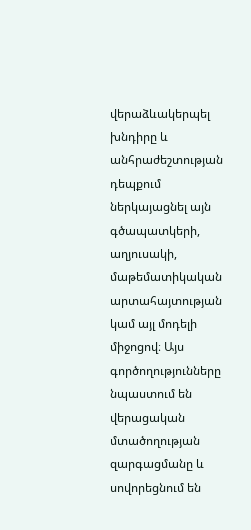վերաձևակերպել խնդիրը և անհրաժեշտության դեպքում ներկայացնել այն գծապատկերի, աղյուսակի, մաթեմատիկական արտահայտության կամ այլ մոդելի միջոցով։ Այս գործողությունները նպաստում են վերացական մտածողության զարգացմանը և սովորեցնում են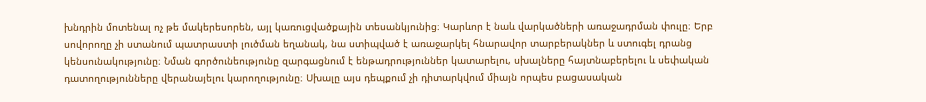խնդրին մոտենալ ոչ թե մակերեսորեն, այլ կառուցվածքային տեսանկյունից։ Կարևոր է նաև վարկածների առաջադրման փուլը։ Երբ սովորողը չի ստանում պատրաստի լուծման եղանակ, նա ստիպված է առաջարկել հնարավոր տարբերակներ և ստուգել դրանց կենսունակությունը։ Նման գործունեությունը զարգացնում է ենթադրություններ կատարելու, սխալները հայտնաբերելու և սեփական դատողությունները վերանայելու կարողությունը։ Սխալը այս դեպքում չի դիտարկվում միայն որպես բացասական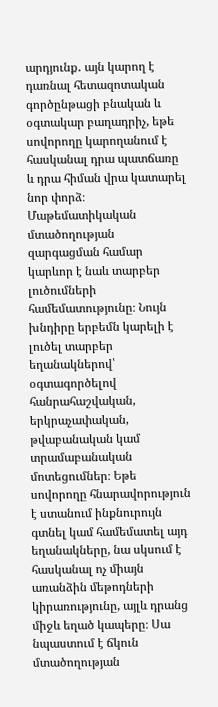արդյունք․ այն կարող է դառնալ հետազոտական գործընթացի բնական և օգտակար բաղադրիչ, եթե սովորողը կարողանում է հասկանալ դրա պատճառը և դրա հիման վրա կատարել նոր փորձ։ Մաթեմատիկական մտածողության զարգացման համար կարևոր է նաև տարբեր լուծումների համեմատությունը։ Նույն խնդիրը երբեմն կարելի է լուծել տարբեր եղանակներով՝ օգտագործելով հանրահաշվական, երկրաչափական, թվաբանական կամ տրամաբանական մոտեցումներ։ Եթե սովորողը հնարավորություն է ստանում ինքնուրույն գտնել կամ համեմատել այդ եղանակները, նա սկսում է հասկանալ ոչ միայն առանձին մեթոդների կիրառությունը, այլև դրանց միջև եղած կապերը։ Սա նպաստում է ճկուն մտածողության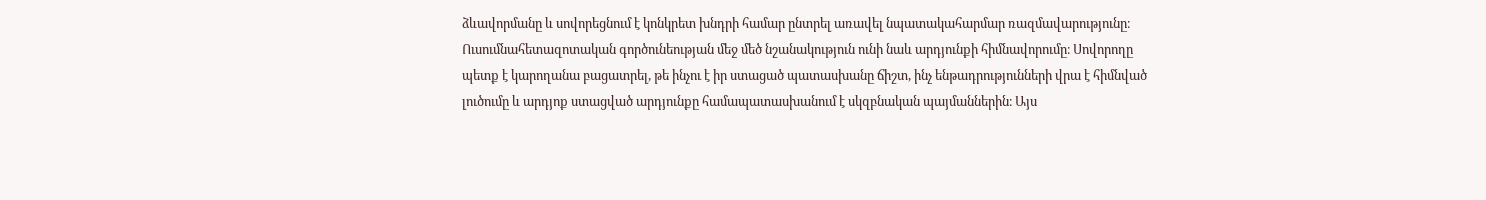ձևավորմանը և սովորեցնում է կոնկրետ խնդրի համար ընտրել առավել նպատակահարմար ռազմավարությունը։ Ուսումնահետազոտական գործունեության մեջ մեծ նշանակություն ունի նաև արդյունքի հիմնավորումը։ Սովորողը պետք է կարողանա բացատրել, թե ինչու է իր ստացած պատասխանը ճիշտ, ինչ ենթադրությունների վրա է հիմնված լուծումը և արդյոք ստացված արդյունքը համապատասխանում է սկզբնական պայմաններին։ Այս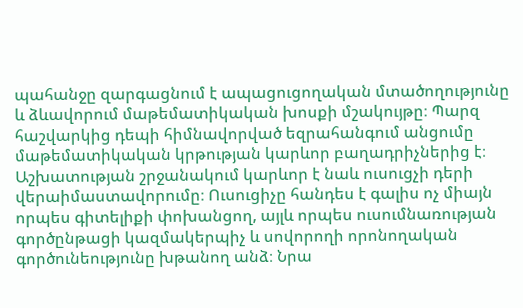պահանջը զարգացնում է ապացուցողական մտածողությունը և ձևավորում մաթեմատիկական խոսքի մշակույթը։ Պարզ հաշվարկից դեպի հիմնավորված եզրահանգում անցումը մաթեմատիկական կրթության կարևոր բաղադրիչներից է։ Աշխատության շրջանակում կարևոր է նաև ուսուցչի դերի վերաիմաստավորումը։ Ուսուցիչը հանդես է գալիս ոչ միայն որպես գիտելիքի փոխանցող, այլև որպես ուսումնառության գործընթացի կազմակերպիչ և սովորողի որոնողական գործունեությունը խթանող անձ։ Նրա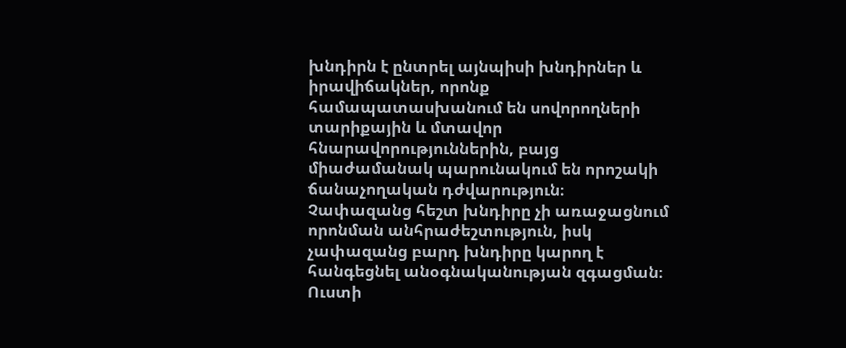խնդիրն է ընտրել այնպիսի խնդիրներ և իրավիճակներ, որոնք համապատասխանում են սովորողների տարիքային և մտավոր հնարավորություններին, բայց միաժամանակ պարունակում են որոշակի ճանաչողական դժվարություն։ Չափազանց հեշտ խնդիրը չի առաջացնում որոնման անհրաժեշտություն, իսկ չափազանց բարդ խնդիրը կարող է հանգեցնել անօգնականության զգացման։ Ուստի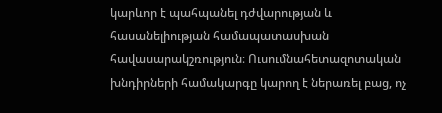կարևոր է պահպանել դժվարության և հասանելիության համապատասխան հավասարակշռություն։ Ուսումնահետազոտական խնդիրների համակարգը կարող է ներառել բաց, ոչ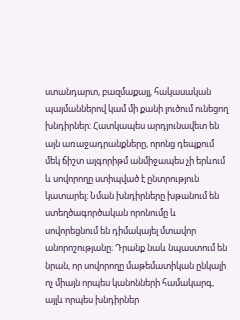ստանդարտ, բազմաքայլ, հակասական պայմաններով կամ մի քանի լուծում ունեցող խնդիրներ։ Հատկապես արդյունավետ են այն առաջադրանքները, որոնց դեպքում մեկ ճիշտ ալգորիթմ անմիջապես չի երևում և սովորողը ստիպված է ընտրություն կատարել։ Նման խնդիրները խթանում են ստեղծագործական որոնումը և սովորեցնում են դիմակայել մտավոր անորոշությանը։ Դրանք նաև նպաստում են նրան, որ սովորողը մաթեմատիկան ընկալի ոչ միայն որպես կանոնների համակարգ, այլև որպես խնդիրներ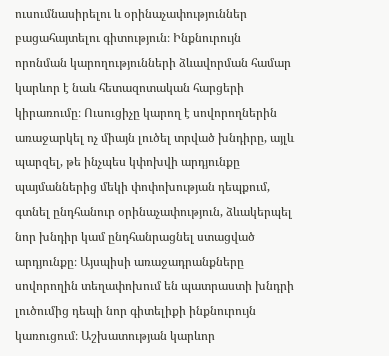ուսումնասիրելու և օրինաչափություններ բացահայտելու գիտություն։ Ինքնուրույն որոնման կարողությունների ձևավորման համար կարևոր է նաև հետազոտական հարցերի կիրառումը։ Ուսուցիչը կարող է սովորողներին առաջարկել ոչ միայն լուծել տրված խնդիրը, այլև պարզել, թե ինչպես կփոխվի արդյունքը պայմաններից մեկի փոփոխության դեպքում, գտնել ընդհանուր օրինաչափություն, ձևակերպել նոր խնդիր կամ ընդհանրացնել ստացված արդյունքը։ Այսպիսի առաջադրանքները սովորողին տեղափոխում են պատրաստի խնդրի լուծումից դեպի նոր գիտելիքի ինքնուրույն կառուցում։ Աշխատության կարևոր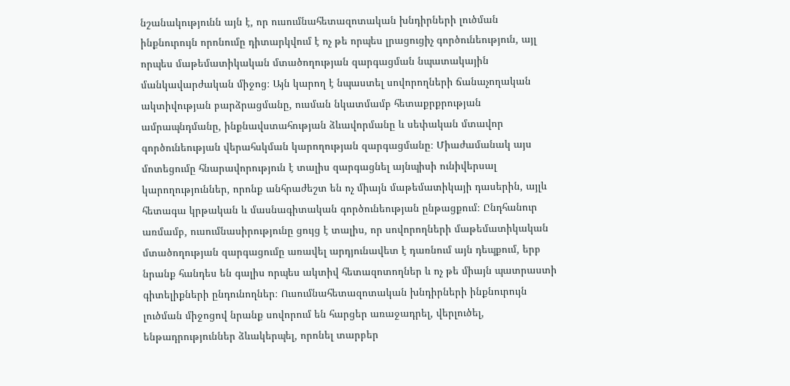նշանակությունն այն է, որ ուսումնահետազոտական խնդիրների լուծման ինքնուրույն որոնումը դիտարկվում է ոչ թե որպես լրացուցիչ գործունեություն, այլ որպես մաթեմատիկական մտածողության զարգացման նպատակային մանկավարժական միջոց։ Այն կարող է նպաստել սովորողների ճանաչողական ակտիվության բարձրացմանը, ուսման նկատմամբ հետաքրքրության ամրապնդմանը, ինքնավստահության ձևավորմանը և սեփական մտավոր գործունեության վերահսկման կարողության զարգացմանը։ Միաժամանակ այս մոտեցումը հնարավորություն է տալիս զարգացնել այնպիսի ունիվերսալ կարողություններ, որոնք անհրաժեշտ են ոչ միայն մաթեմատիկայի դասերին, այլև հետագա կրթական և մասնագիտական գործունեության ընթացքում։ Ընդհանուր առմամբ, ուսումնասիրությունը ցույց է տալիս, որ սովորողների մաթեմատիկական մտածողության զարգացումը առավել արդյունավետ է դառնում այն դեպքում, երբ նրանք հանդես են գալիս որպես ակտիվ հետազոտողներ և ոչ թե միայն պատրաստի գիտելիքների ընդունողներ։ Ուսումնահետազոտական խնդիրների ինքնուրույն լուծման միջոցով նրանք սովորում են հարցեր առաջադրել, վերլուծել, ենթադրություններ ձևակերպել, որոնել տարբեր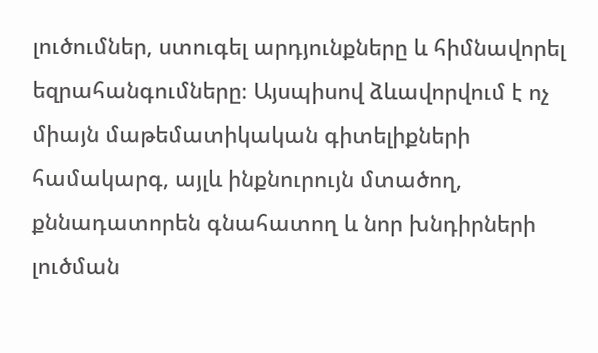լուծումներ, ստուգել արդյունքները և հիմնավորել եզրահանգումները։ Այսպիսով ձևավորվում է ոչ միայն մաթեմատիկական գիտելիքների համակարգ, այլև ինքնուրույն մտածող, քննադատորեն գնահատող և նոր խնդիրների լուծման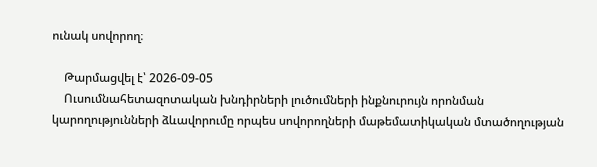ունակ սովորող։

    Թարմացվել է՝ 2026-09-05
    Ուսումնահետազոտական խնդիրների լուծումների ինքնուրույն որոնման կարողությունների ձևավորումը որպես սովորողների մաթեմատիկական մտածողության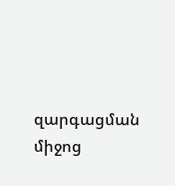զարգացման միջոց